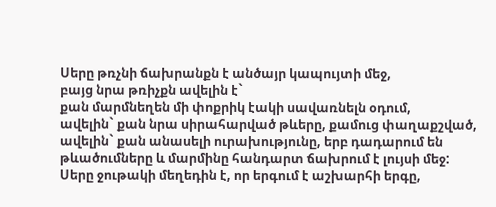Սերը թռչնի ճախրանքն է անծայր կապույտի մեջ,
բայց նրա թռիչքն ավելին է`
քան մարմնեղեն մի փոքրիկ էակի սավառնելն օդում,
ավելին` քան նրա սիրահարված թևերը, քամուց փաղաքշված,
ավելին` քան անասելի ուրախությունը, երբ դադարում են
թևածումները և մարմինը հանդարտ ճախրում է լույսի մեջ:
Սերը ջութակի մեղեդին է, որ երգում է աշխարհի երգը,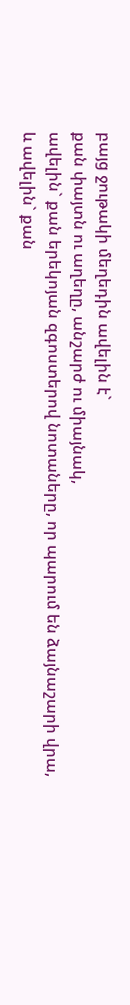բայց ջութակի մեղեդին ավելին է`
քան փայտն ու աղեղը, անշարժ ու միայնակ,
ավելին` քան երեկոյան զգոստերով նոտաները, որ պարում են ձայնաշարի վրա,
և ավելին` քան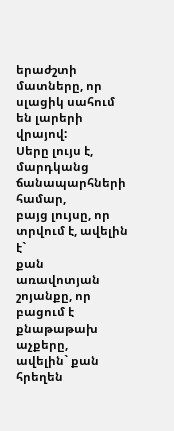երաժշտի մատները, որ սլացիկ սահում են լարերի վրայով:
Սերը լույս է, մարդկանց ճանապարհների համար,
բայց լույսը, որ տրվում է, ավելին է`
քան առավոտյան շոյանքը, որ բացում է քնաթաթախ աչքերը,
ավելին` քան հրեղեն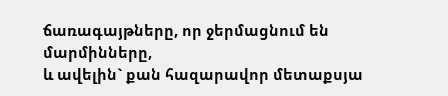ճառագայթները, որ ջերմացնում են մարմինները,
և ավելին` քան հազարավոր մետաքսյա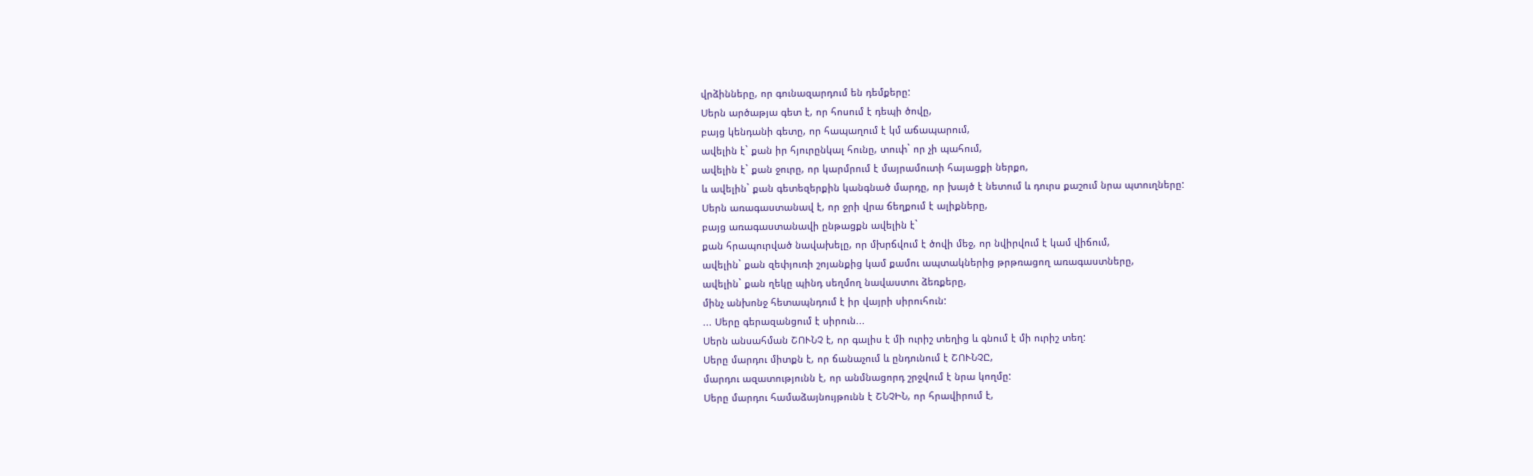վրձինները, որ գունազարդում են դեմքերը:
Սերն արծաթյա գետ է, որ հոսում է դեպի ծովը,
բայց կենդանի գետը, որ հապաղում է կմ աճապարում,
ավելին է` քան իր հյուրընկալ հունը, տուփ` որ չի պահում,
ավելին է` քան ջուրը, որ կարմրում է մայրամուտի հայացքի ներքո,
և ավելին` քան գետեզերքին կանգնած մարդը, որ խայծ է նետում և դուրս քաշում նրա պտուղները:
Սերն առագաստանավ է, որ ջրի վրա ճեղքում է ալիքները,
բայց առագաստանավի ընթացքն ավելին է`
քան հրապուրված նավախելը, որ մխրճվում է ծովի մեջ, որ նվիրվում է կամ վիճում,
ավելին` քան զեփյուռի շոյանքից կամ քամու ապտակներից թրթռացող առագաստները,
ավելին` քան ղեկը պինդ սեղմող նավաստու ձեռքերը,
մինչ անխոնջ հետապնդում է իր վայրի սիրուհուն:
... Սերը գերազանցում է սիրուն...
Սերն անսահման ՇՈՒՆՉ է, որ գալիս է մի ուրիշ տեղից և գնում է մի ուրիշ տեղ:
Սերը մարդու միտքն է, որ ճանաչում և ընդունում է ՇՈՒՆՉԸ,
մարդու ազատությունն է, որ անմնացորդ շրջվում է նրա կողմը:
Սերը մարդու համաձայնույթունն է ՇՆՉԻՆ, որ հրավիրում է,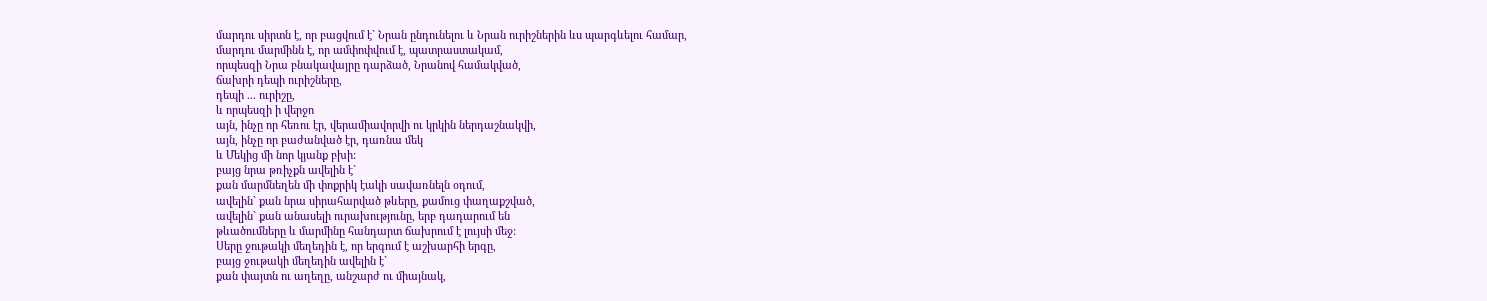մարդու սիրտն է, որ բացվում է` Նրան ընդունելու և Նրան ուրիշներին ևս պարգևելու համար,
մարդու մարմինն է, որ ամփոփվում է, պատրաստակամ,
որպեսզի Նրա բնակավայրը դարձած, Նրանով համակված,
ճախրի դեպի ուրիշները,
դեպի ... ուրիշը,
և որպեսզի ի վերջո
այն, ինչը որ հեռու էր, վերամիավորվի ու կրկին ներդաշնակվի,
այն, ինչը որ բաժանված էր, դառնա մեկ
և Մեկից մի նոր կյանք բխի:
բայց նրա թռիչքն ավելին է`
քան մարմնեղեն մի փոքրիկ էակի սավառնելն օդում,
ավելին` քան նրա սիրահարված թևերը, քամուց փաղաքշված,
ավելին` քան անասելի ուրախությունը, երբ դադարում են
թևածումները և մարմինը հանդարտ ճախրում է լույսի մեջ:
Սերը ջութակի մեղեդին է, որ երգում է աշխարհի երգը,
բայց ջութակի մեղեդին ավելին է`
քան փայտն ու աղեղը, անշարժ ու միայնակ,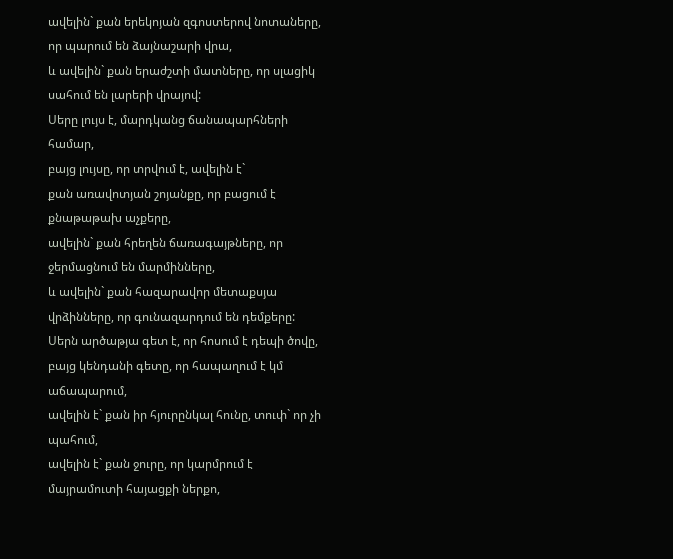ավելին` քան երեկոյան զգոստերով նոտաները, որ պարում են ձայնաշարի վրա,
և ավելին` քան երաժշտի մատները, որ սլացիկ սահում են լարերի վրայով:
Սերը լույս է, մարդկանց ճանապարհների համար,
բայց լույսը, որ տրվում է, ավելին է`
քան առավոտյան շոյանքը, որ բացում է քնաթաթախ աչքերը,
ավելին` քան հրեղեն ճառագայթները, որ ջերմացնում են մարմինները,
և ավելին` քան հազարավոր մետաքսյա վրձինները, որ գունազարդում են դեմքերը:
Սերն արծաթյա գետ է, որ հոսում է դեպի ծովը,
բայց կենդանի գետը, որ հապաղում է կմ աճապարում,
ավելին է` քան իր հյուրընկալ հունը, տուփ` որ չի պահում,
ավելին է` քան ջուրը, որ կարմրում է մայրամուտի հայացքի ներքո,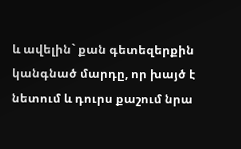և ավելին` քան գետեզերքին կանգնած մարդը, որ խայծ է նետում և դուրս քաշում նրա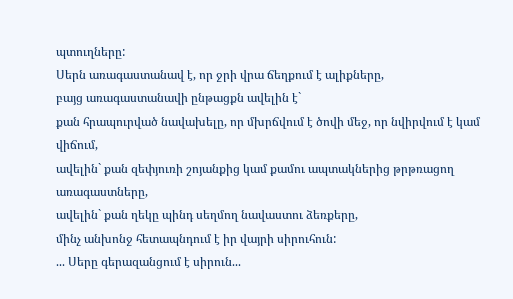պտուղները:
Սերն առագաստանավ է, որ ջրի վրա ճեղքում է ալիքները,
բայց առագաստանավի ընթացքն ավելին է`
քան հրապուրված նավախելը, որ մխրճվում է ծովի մեջ, որ նվիրվում է կամ վիճում,
ավելին` քան զեփյուռի շոյանքից կամ քամու ապտակներից թրթռացող առագաստները,
ավելին` քան ղեկը պինդ սեղմող նավաստու ձեռքերը,
մինչ անխոնջ հետապնդում է իր վայրի սիրուհուն:
... Սերը գերազանցում է սիրուն...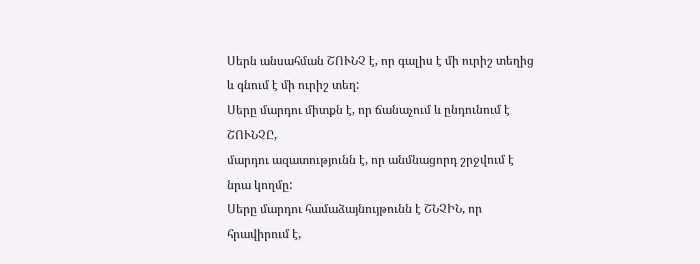Սերն անսահման ՇՈՒՆՉ է, որ գալիս է մի ուրիշ տեղից և գնում է մի ուրիշ տեղ:
Սերը մարդու միտքն է, որ ճանաչում և ընդունում է ՇՈՒՆՉԸ,
մարդու ազատությունն է, որ անմնացորդ շրջվում է նրա կողմը:
Սերը մարդու համաձայնույթունն է ՇՆՉԻՆ, որ հրավիրում է,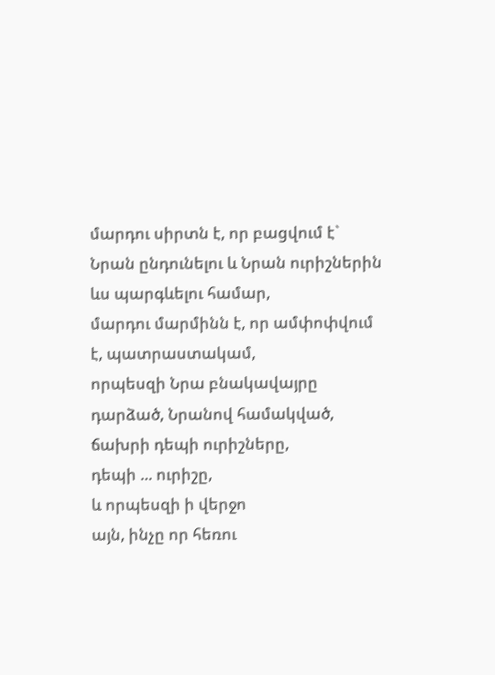մարդու սիրտն է, որ բացվում է` Նրան ընդունելու և Նրան ուրիշներին ևս պարգևելու համար,
մարդու մարմինն է, որ ամփոփվում է, պատրաստակամ,
որպեսզի Նրա բնակավայրը դարձած, Նրանով համակված,
ճախրի դեպի ուրիշները,
դեպի ... ուրիշը,
և որպեսզի ի վերջո
այն, ինչը որ հեռու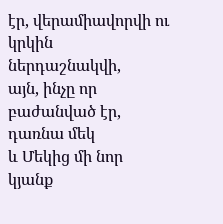էր, վերամիավորվի ու կրկին ներդաշնակվի,
այն, ինչը որ բաժանված էր, դառնա մեկ
և Մեկից մի նոր կյանք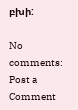բխի:

No comments:
Post a Comment